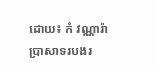ដោយ៖ កំ វណ្ណារ៉ា
ប្រាសាទរបងរ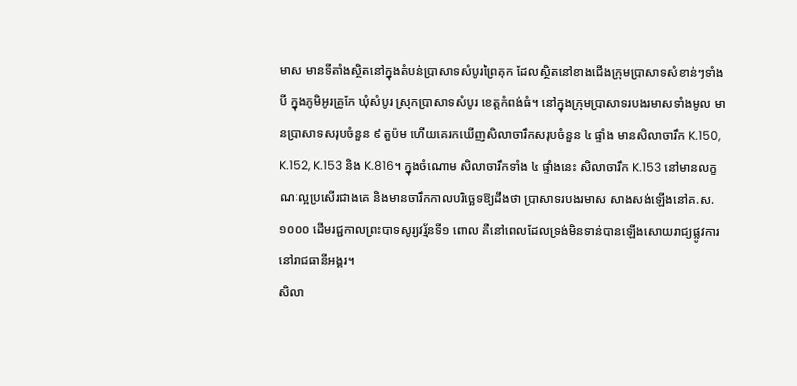មាស មានទីតាំងស្ថិតនៅក្នុងតំបន់ប្រាសាទសំបូរព្រៃគុក ដែលស្ថិតនៅខាងជើងក្រុមប្រាសាទសំខាន់ៗទាំងបី ក្នុងភូមិអូរគ្រូកែ ឃុំសំបូរ ស្រុកប្រាសាទសំបូរ ខេត្តកំពង់ធំ។ នៅក្នុងក្រុមប្រាសាទរបងរមាសទាំងមូល មានប្រាសាទសរុបចំនួន ៩ តួប៉ម ហើយគេរកឃើញសិលាចារឹកសរុបចំនួន ៤ ផ្ទាំង មានសិលាចារឹក K.150, K.152, K.153 និង K.816។ ក្នុងចំណោម សិលាចារឹកទាំង ៤ ផ្ទាំងនេះ សិលាចារឹក K.153 នៅមានលក្ខណៈល្អប្រសើរជាងគេ និងមានចារឹកកាលបរិច្ឆេទឱ្យដឹងថា ប្រាសាទរបងរមាស សាងសង់ឡើងនៅគ.ស.១០០០ ដើមរជ្ជកាលព្រះបាទសូរ្យវរ្ម័នទី១ ពោល គឺនៅពេលដែលទ្រង់មិនទាន់បានឡើងសោយរាជ្យផ្លូវការនៅរាជធានីអង្គរ។
សិលា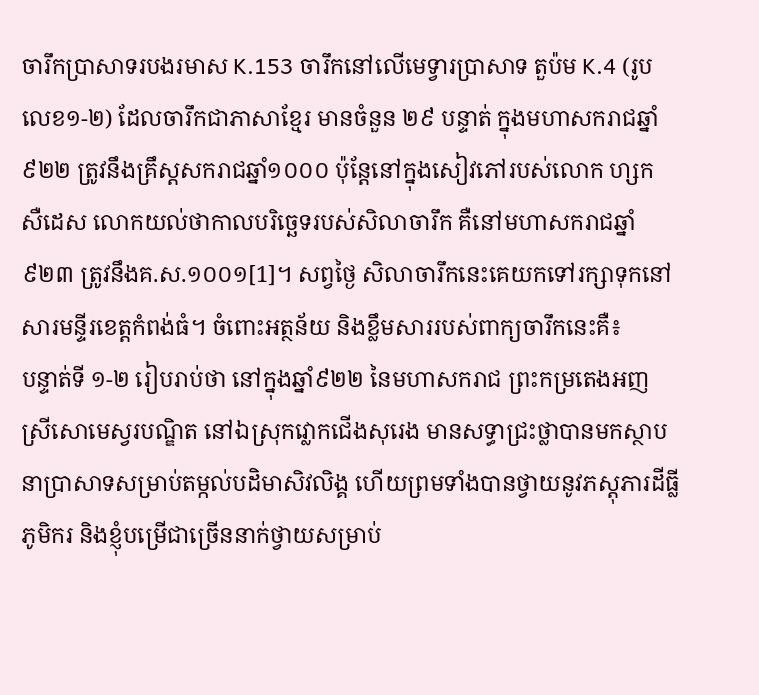ចារឹកប្រាសាទរបងរមាស K.153 ចារឹកនៅលើមេទ្វារប្រាសាទ តួប៉ម K.4 (រូបលេខ១-២) ដែលចារឹកជាភាសាខ្មែរ មានចំនួន ២៩ បន្ទាត់ ក្នុងមហាសករាជឆ្នាំ៩២២ ត្រូវនឹងគ្រឹស្តសករាជឆ្នាំ១០០០ ប៉ុន្តែនៅក្នុងសៀវភៅរបស់លោក ហ្សក សឺដេស លោកយល់ថាកាលបរិច្ឆេទរបស់សិលាចារឹក គឺនៅមហាសករាជឆ្នាំ៩២៣ ត្រូវនឹងគ.ស.១០០១[1]។ សព្វថ្ងៃ សិលាចារឹកនេះគេយកទៅរក្សាទុកនៅសារមន្ទីរខេត្តកំពង់ធំ។ ចំពោះអត្ថន័យ និងខ្លឹមសាររបស់ពាក្យចារឹកនេះគឺ៖
បន្ទាត់ទី ១-២ រៀបរាប់ថា នៅក្នុងឆ្នាំ៩២២ នៃមហាសករាជ ព្រះកម្រតេងអញ ស្រីសោមេស្វរបណ្ឌិត នៅឯស្រុកវ្លោកជើងសុរេង មានសទ្ធាជ្រះថ្លាបានមកស្ថាបនាប្រាសាទសម្រាប់តម្កល់បដិមាសិវលិង្គ ហើយព្រមទាំងបានថ្វាយនូវភស្តុភារដីធ្លី ភូមិករ និងខ្ញុំបម្រើជាច្រើននាក់ថ្វាយសម្រាប់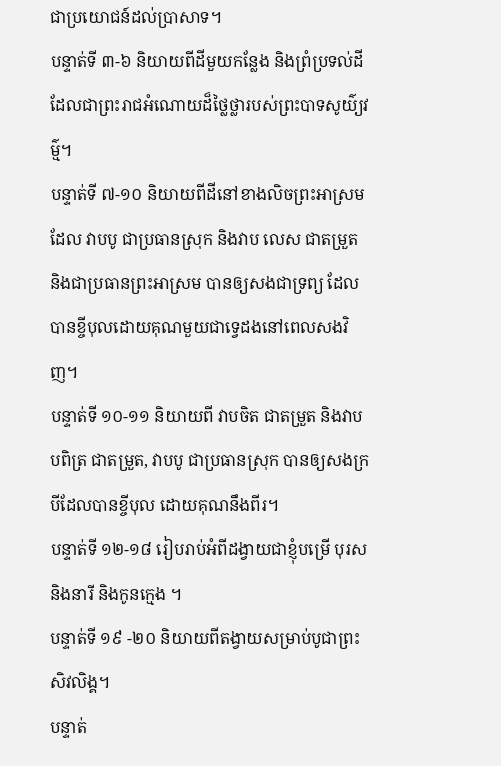ជាប្រយោជន៍ដល់ប្រាសាទ។
បន្ទាត់ទី ៣-៦ និយាយពីដីមួយកន្លែង និងព្រំប្រទល់ដីដែលជាព្រះរាជអំណោយដ៏ថ្លៃថ្លារបស់ព្រះបាទសូយ៌្យវម៌្ម។
បន្ទាត់ទី ៧-១០ និយាយពីដីនៅខាងលិចព្រះអាស្រមដែល វាបបូ ជាប្រធានស្រុក និងវាប លេស ជាតម្រួត និងជាប្រធានព្រះអាស្រម បានឲ្យសងជាទ្រព្យ ដែលបានខ្ចីបុលដោយគុណមួយជាទ្វេដងនៅពេលសងវិញ។
បន្ទាត់ទី ១០-១១ និយាយពី វាបចិត ជាតម្រួត និងវាបបពិត្រ ជាតម្រួត, វាបបូ ជាប្រធានស្រុក បានឲ្យសងក្របីដែលបានខ្ចីបុល ដោយគុណនឹងពីរ។
បន្ទាត់ទី ១២-១៨ រៀបរាប់អំពីដង្វាយជាខ្ញុំបម្រើ បុរស និងនារី និងកូនក្មេង ។
បន្ទាត់ទី ១៩ -២០ និយាយពីតង្វាយសម្រាប់បូជាព្រះសិវលិង្គ។
បន្ទាត់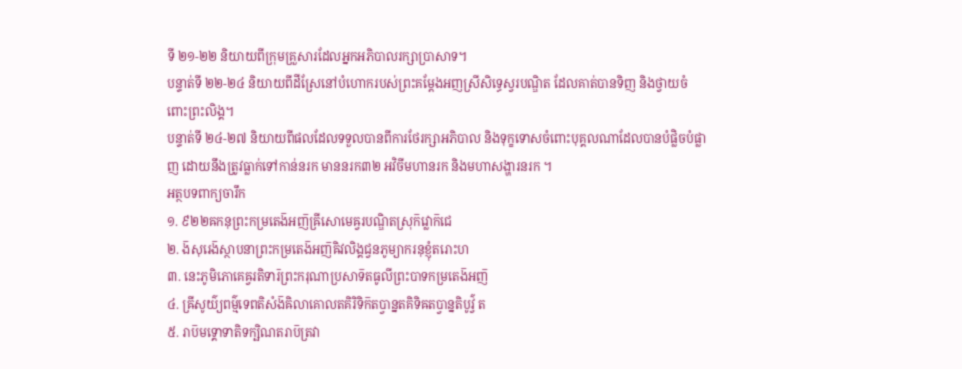ទី ២១-២២ និយាយពីក្រុមគ្រួសារដែលអ្នកអភិបាលរក្សាប្រាសាទ។
បន្ទាត់ទី ២២-២៤ និយាយពីដីស្រែនៅបំហោករបស់ព្រះគម្តែងអញស្រីសិទ្ធេស្វរបណ្ឌិត ដែលគាត់បានទិញ និងថ្វាយចំពោះព្រះលិង្គ។
បន្ទាត់ទី ២៤-២៧ និយាយពីផលដែលទទួលបានពីការថែរក្សាអភិបាល និងទុក្ខទោសចំពោះបុគ្គលណាដែលបានបំផ្លិចបំផ្លាញ ដោយនឹងត្រូវធ្លាក់ទៅកាន់នរក មាននរក៣២ អវិចីមហានរក និងមហាសង្ហារនរក ។
អត្ថបទពាក្យចារឹក
១. ៩២២ឝកនុព្រះកម្រតេង៑អញ៑ឝ្រីសោមេឝ្វរបណ្ឌិតស្រុក៑វ្លោក៑ជេ
២. ង៑សុរេង៑ស្ថាបនាព្រះកម្រតេង៑អញ៑ឝិវលិង្គជ្វនភូម្យាករនុខ្ញុំតរោះហ
៣. នេះភូមិភោគេឝ្វរតិទារ៑ព្រះករុណាប្រសាទ៑តធូលីព្រះបាទកម្រតេង៑អញ៑
៤. ឝ្រីសូយ៌្យពម៌្មទេពតិសំង៑ឝិលាគោលតគិរិទិក៑តប្វាន្នតគិទិឝតប្វាន្នតិបូវ៌្វ ត
៥. រាប៑មទ្គោទាតិទក្ឞិណតរាប៑ត្រវា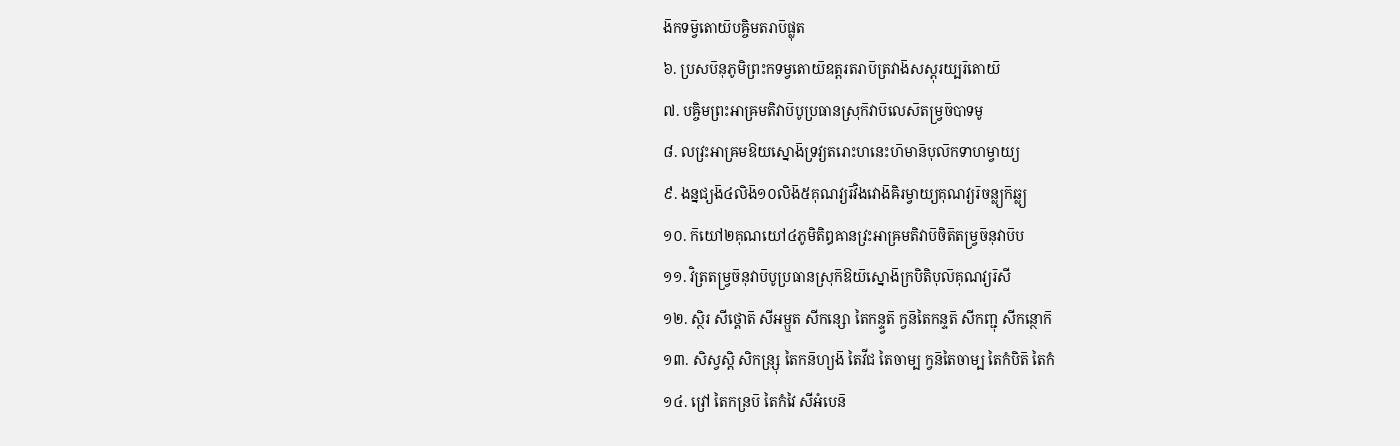ង៑កទម្វ៑តោយ៑បឝ្ចិមតរាប៑ផ្លុត
៦. ប្រសប៑នុភូមិព្រះកទម្វតោយ៑ឧត្តរតរាប៑ត្រវាង៑សស្តុរយ្បរ៑តោយ៑
៧. បឝ្ចិមព្រះអាឝ្រមតិវាប៑បូប្រធានស្រុក៑វាប៑លេស៑តម្រ្វច៑បាទមូ
៨. លវ្រះអាឝ្រមឱយស្នោង៑ទ្រវ្យតរោះហនេះហ៑មាន៑បុល៑កទាហម្វាយ្យ
៩. ងន្នជ្យង៑៤លិង៑១០លិង៑៥គុណវ្យរ៑វិងវោង៑ឝិរម្វាយ្យគុណវ្យរ៑ចន្ល្យក៑ឆ្ល្យ
១០. ក៑យៅ២គុណយៅ៤ភូមិតិឰឝានវ្រះអាឝ្រមតិវាប៑ចិត៑តម្រ្វច៑នុវាប៑ប
១១. វិត្រតម្រ្វច៑នុវាប៑បូប្រធានស្រុក៑ឱយ៑ស្នោង៑ក្របិតិបុល៑គុណវ្យរ៑សី
១២. ស្ថិរ សីថ្គោត៑ សីអម្ឬត សីកន្សោ តៃកន្ទ្វត៑ ក្វន៑តៃកន្ទត៑ សីកញ្ជុ សីកន្ថោក៑
១៣. សិស្វស្តិ សិកន្ស្រុ តៃកន៑ហ្យង៑ តៃវីជ តៃចាម្ប ក្វន៑តៃចាម្ប តៃកំបិត៑ តៃកំ
១៤. វ្រៅ តៃកន្រប៑ តៃកំវៃ សីអំបេន៑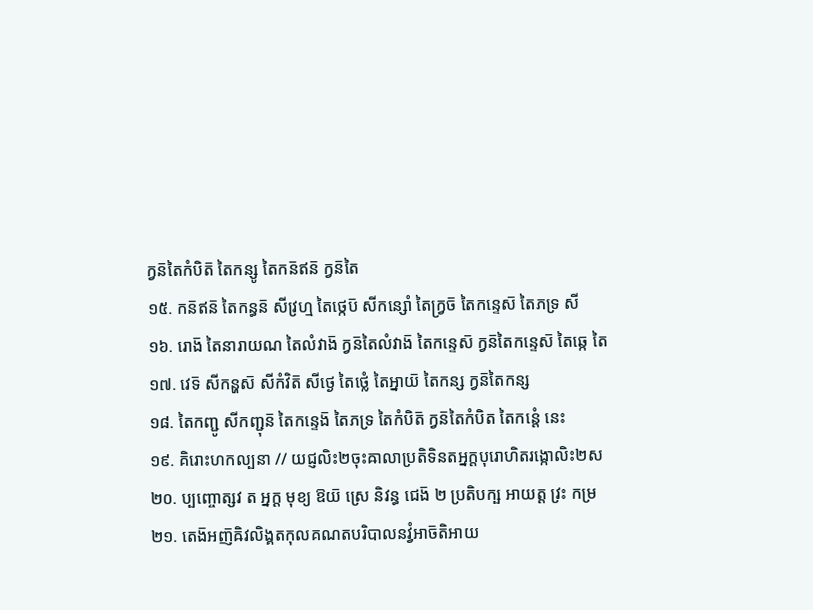ក្វន៑តៃកំបិត៑ តៃកន្សូ តៃកន៑ឥន៑ ក្វន៑តៃ
១៥. កន៑ឥន៑ តៃកន្ធន៑ សីវ្រហ្ម តៃថ្កេប៑ សីកន្សោំ តៃក្រ្វច៑ តៃកន្ទេស៑ តៃភទ្រ សី
១៦. រោង៑ តៃនារាយណ តៃលំវាង៑ ក្វន៑តៃលំវាង៑ តៃកន្ទេស៑ ក្វន៑តៃកន្ទេស៑ តៃឆ្កេ តៃ
១៧. វេទ៑ សីកន្ហស៑ សីកំវិត៑ សីថ្ងេ តៃថ្លេំ តៃអ្នាយ៑ តៃកន្ស ក្វន៑តៃកន្ស
១៨. តៃកញ្ជូ សីកញ្ជុន៑ តៃកន្ទេង៑ តៃភទ្រ តៃកំបិត៑ ក្វន៑តៃកំបិត តៃកន្តេំ នេះ
១៩. គិរោះហកល្បនា // យជ្ញលិះ២ចុះឝាលាប្រតិទិនតអ្នក្តបុរោហិតរង្កោលិះ២ស
២០. ប្បញ្ចោត្សវ ត អ្នក្ត មុខ្យ ឱយ៑ ស្រេ និវន្ធ ជេង៑ ២ ប្រតិបក្ឞ អាយត្ត វ្រះ កម្រ
២១. តេង៑អញ៑ឝិវលិង្គតកុលគណតបរិបាលនវ្វំអាច៑តិអាយ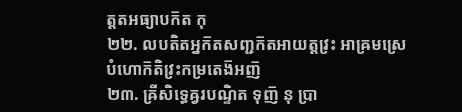ត្តតអធ្យាបក៑ត កុ
២២. លបតិតអ្នក៑តសញ្ជក៑តអាយត្តវ្រះ អាឝ្រមស្រេបំហោក៑តិវ្រះកម្រតេង៑អញ៑
២៣. ឝ្រីសិទ្ធេឝ្វរបណ្ទិត ទុញ៑ នុ ប្រា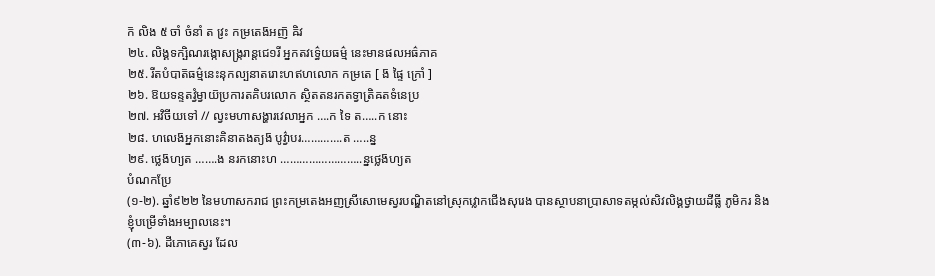ក៑ លិង ៥ ចាំ ចំនាំ ត វ្រះ កម្រតេង៑អញ៑ ឝិវ
២៤. លិង្គទក្ឞិណរង្កោសង្ក្ររាន្តជេ១រី អ្នកតវទ៌្ធេយធម៌្ម នេះមានផលអធ៌ភាគ
២៥. រីតបំបាត៑ធម៌្មនេះនុកល្បនាតរោះហឥហលោក កម្រតេ [ ង៑ ផ្ទៃ ក្រោំ ]
២៦. ឱយទន្ទតវ្វំម្វាយ៑ប្រការតគិបរលោក ស្ថិតតនរកតទ្វាត្រិឝតទំនេប្រ
២៧. អវិចីយទៅ // ល្វះមហាសង្ហារវេលាអ្នក ….ក ទៃ ត…..ក នោះ
២៨. ហលេង៑អ្នកនោះគិនាតងត្យង៑ បូវ៌្វាបរ………….ត …..ន្ន
២៩. ថ្លេង៑ហ្យត …….ង នរកនោះហ ……………………..ន្នថ្លេង៑ហ្យត
បំណកប្រែ
(១-២). ឆ្នាំ៩២២ នៃមហាសករាជ ព្រះកម្រតេងអញស្រីសោមេស្វរបណ្ឌិតនៅស្រុកវ្លោកជើងសុរេង បានស្ថាបនាប្រាសាទតម្កល់សិវលិង្គថ្វាយដីធ្លី ភូមិករ និងខ្ញុំបម្រើទាំងអម្បាលនេះ។
(៣-៦). ដីភោគេស្វរ ដែល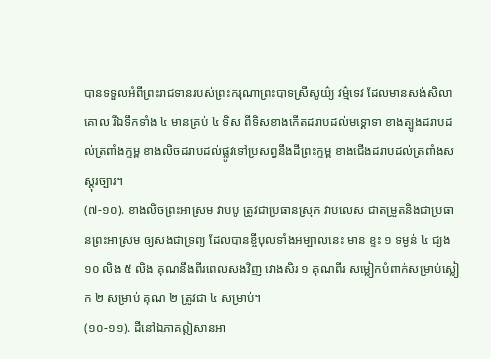បានទទួលអំពីព្រះរាជទានរបស់ព្រះករុណាព្រះបាទស្រីសូយ៌្យ វម៌្មទេវ ដែលមានសង់សិលាគោល រីឯទឹកទាំង ៤ មានគ្រប់ ៤ ទិស ពីទិសខាងកើតដរាបដល់មទ្គោទា ខាងត្បូងដរាបដល់ត្រពាំងក្ទម្ព ខាងលិចដរាបដល់ផ្លូវទៅប្រសព្វនឹងដីព្រះក្ទម្ព ខាងជើងដរាបដល់ត្រពាំងសស្តុរច្បារ។
(៧-១០). ខាងលិចព្រះអាស្រម វាបបូ ត្រូវជាប្រធានស្រុក វាបលេស ជាតម្រួតនិងជាប្រធានព្រះអាស្រម ឲ្យសងជាទ្រព្យ ដែលបានខ្ចីបុលទាំងអម្បាលនេះ មាន ខ្ទះ ១ ទម្ងន់ ៤ ជ្យង ១០ លិង ៥ លិង គុណនឹងពីរពេលសងវិញ វោងសិរ ១ គុណពីរ សម្លៀកបំពាក់សម្រាប់ស្លៀក ២ សម្រាប់ គុណ ២ ត្រូវជា ៤ សម្រាប់។
(១០-១១). ដីនៅឯភាគឦសានអា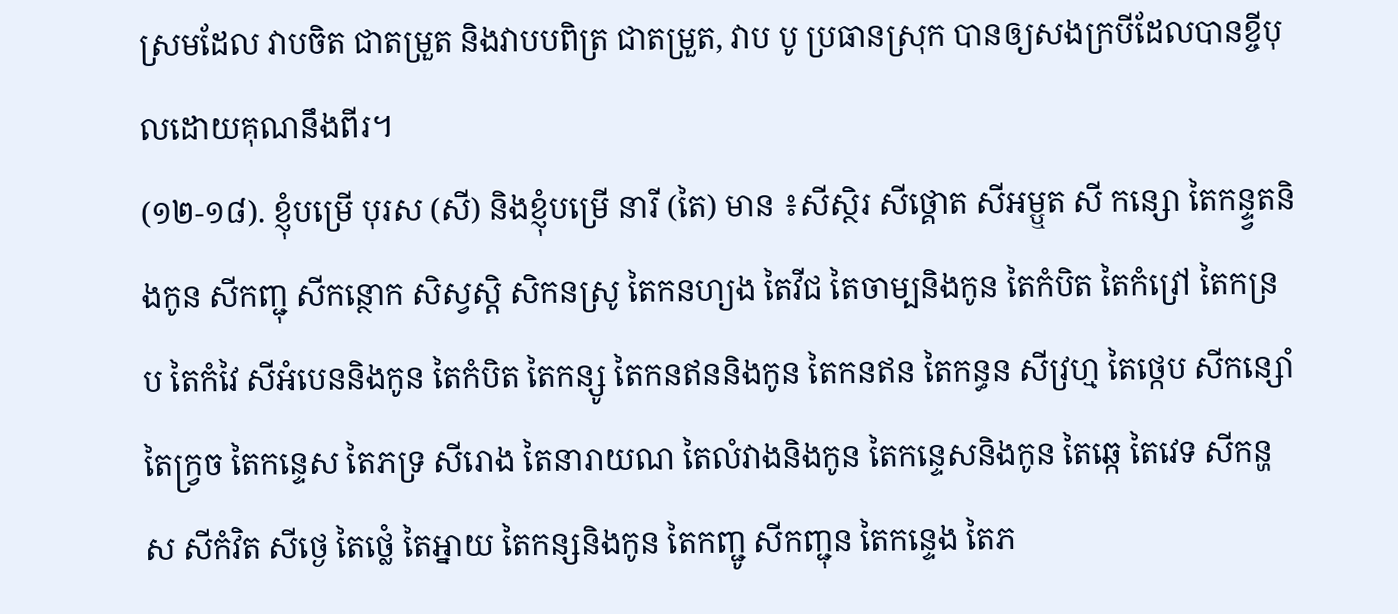ស្រមដែល វាបចិត ជាតម្រួត និងវាបបពិត្រ ជាតម្រួត, វាប បូ ប្រធានស្រុក បានឲ្យសងក្របីដែលបានខ្ចីបុលដោយគុណនឹងពីរ។
(១២-១៨). ខ្ញុំបម្រើ បុរស (សី) និងខ្ញុំបម្រើ នារី (តៃ) មាន ៖សីស្ថិរ សីថ្គោត សីអម្ឬត សី កន្សោ តៃកន្ទ្វតនិងកូន សីកញ្ជុ សីកន្ថោក សិស្វស្តិ សិកនស្រូ តៃកនហ្យង តៃវីជ តៃចាម្បនិងកូន តៃកំបិត តៃកំវ្រៅ តៃកន្រប តៃកំវៃ សីអំបេននិងកូន តៃកំបិត តៃកន្សូ តៃកនឥននិងកូន តៃកនឥន តៃកន្ធន សីវ្រហ្ម តៃថ្កេប សីកន្សោំ តៃក្រ្វច តៃកន្ទេស តៃភទ្រ សីរោង តៃនារាយណ តៃលំវាងនិងកូន តៃកន្ទេសនិងកូន តៃឆ្កេ តៃវេទ សីកន្ហស សីកំវិត សីថ្ងេ តៃថ្លេំ តៃអ្នាយ តៃកន្សនិងកូន តៃកញ្ជូ សីកញ្ជុន តៃកន្ទេង តៃភ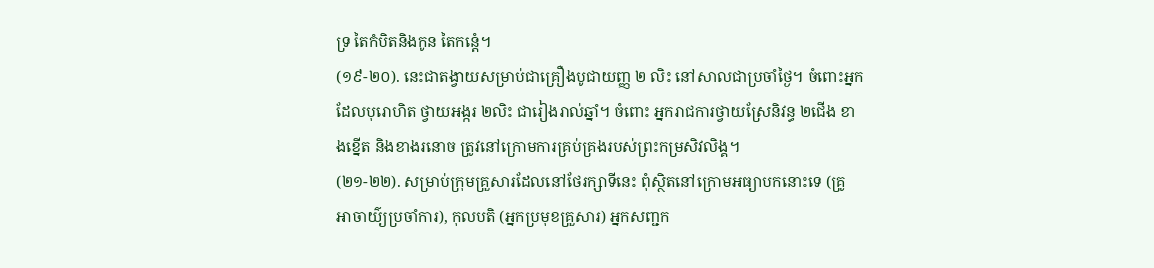ទ្រ តៃកំបិតនិងកូន តៃកន្តេំ។
(១៩-២០). នេះជាតង្វាយសម្រាប់ជាគ្រឿងបូជាយញ្ញ ២ លិះ នៅសាលជាប្រចាំថ្ងៃ។ ចំពោះអ្នកដែលបុរោហិត ថ្វាយអង្ករ ២លិះ ជារៀងរាល់ឆ្នាំ។ ចំពោះ អ្នករាជការថ្វាយស្រែនិវន្ធ ២ជើង ខាងខ្នើត និងខាងរនោច ត្រូវនៅក្រោមការគ្រប់គ្រងរបស់ព្រះកម្រសិវលិង្គ។
(២១-២២). សម្រាប់ក្រុមគ្រួសារដែលនៅថែរក្សាទីនេះ ពុំស្ថិតនៅក្រោមអធ្យាបកនោះទេ (គ្រូ អាចាយ៌្យប្រចាំការ), កុលបតិ (អ្នកប្រមុខគ្រួសារ) អ្នកសញ្ជក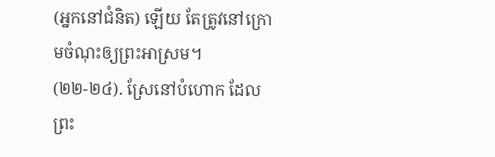(អ្នកនៅជំនិត) ឡើយ តែត្រូវនៅក្រោមចំណុះឲ្យព្រះអាស្រម។
(២២-២៤). ស្រែនៅបំហោក ដែលព្រះ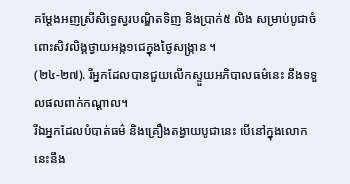គម្តែងអញស្រីសិទ្ធេស្វរបណ្ឌិតទិញ និងប្រាក់៥ លិង សម្រាប់បូជាចំពោះសិវលិង្គថ្វាយអង្ក១ជេក្នុងថ្ងៃសង្ក្រាន ។
(២៤-២៧). រីអ្នកដែលបានជួយលើកស្ទួយអភិបាលធម៌នេះ នឹងទទួលផលពាក់កណ្តាល។
រីឯអ្នកដែលបំបាត់ធម៌ និងគ្រឿងតង្វាយបូជានេះ បើនៅក្នុងលោកនេះនឹង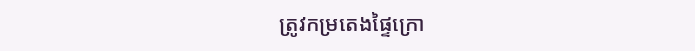ត្រូវកម្រតេងផ្ទៃក្រោ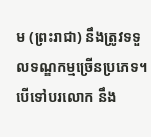ម (ព្រះរាជា) នឹងត្រូវទទួលទណ្ឌកម្មច្រើនប្រភេទ។ បើទៅបរលោក នឹង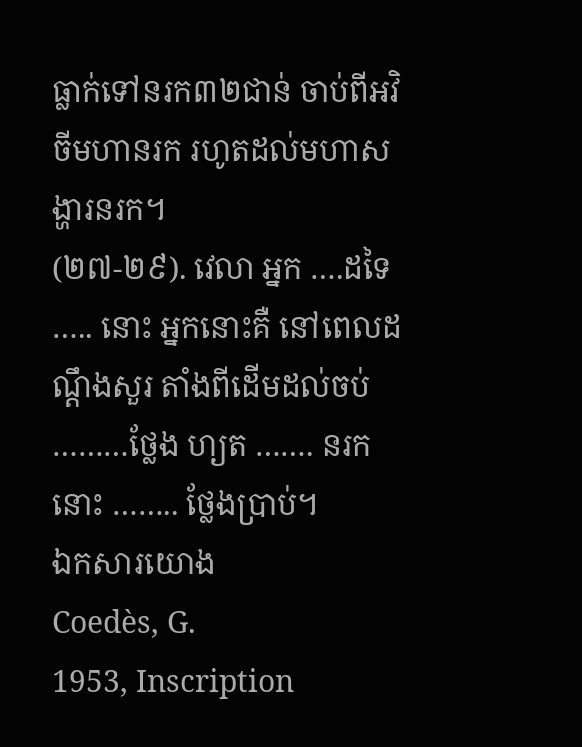ធ្លាក់ទៅនរក៣២ជាន់ ចាប់ពីអវិចីមហានរក រហូតដល់មហាសង្ហារនរក។
(២៧-២៩). វេលា អ្នក ….ដទៃ ….. នោះ អ្នកនោះគឺ នៅពេលដណ្តឹងសួរ តាំងពីដើមដល់ចប់
………ថ្លែង ហ្យត ……. នរក នោះ …….. ថ្លែងប្រាប់។
ឯកសារយោង
Coedès, G.
1953, Inscription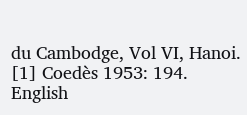du Cambodge, Vol VI, Hanoi.
[1] Coedès 1953: 194.
English